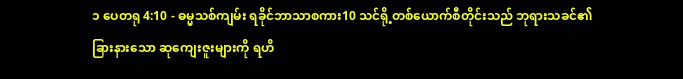၁ ပေတရု 4:10 - ဓမ္မသစ်ကျမ်း ရခိုင်ဘာသာစကား10 သင်ရို့တစ်ယောက်စီတိုင်းသည် ဘုရားသခင်၏ ခြားနားသော ဆုကျေးဇူးများကို ရဟိ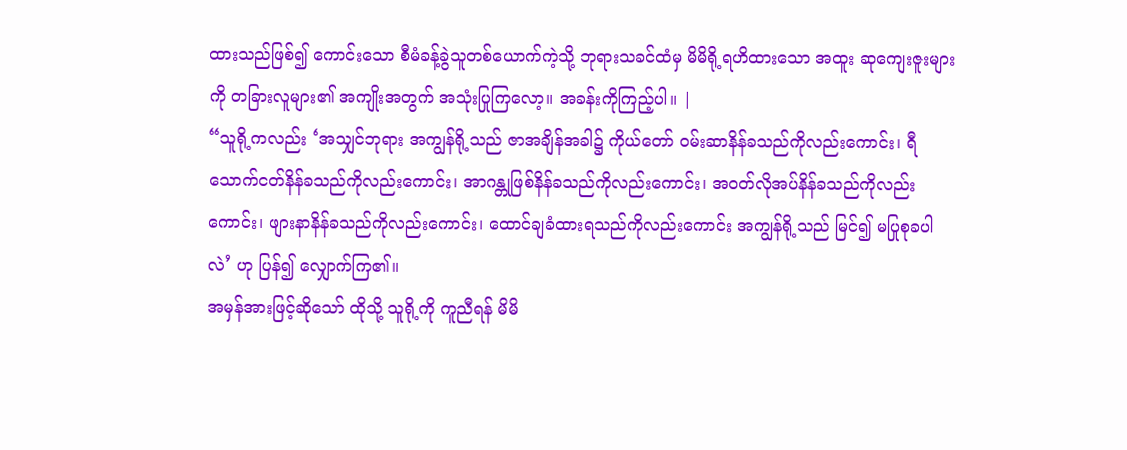ထားသည်ဖြစ်၍ ကောင်းသော စီမံခန့်ခွဲသူတစ်ယောက်ကဲ့သို့ ဘုရားသခင်ထံမှ မိမိရို့ရဟိထားသော အထူး ဆုကျေးဇူးများကို တခြားလူများ၏ အကျိုးအတွက် အသုံးပြုကြလော့။ အခန်းကိုကြည့်ပါ။ |
“သူရို့ကလည်း ‘အသျှင်ဘုရား အကျွန်ရို့သည် ဇာအချိန်အခါ၌ ကိုယ်တော် ဝမ်းဆာနိန်ခသည်ကိုလည်းကောင်း၊ ရီသောက်ငတ်နိန်ခသည်ကိုလည်းကောင်း၊ အာဂန္တုဖြစ်နိန်ခသည်ကိုလည်းကောင်း၊ အဝတ်လိုအပ်နိန်ခသည်ကိုလည်းကောင်း၊ ဖျားနာနိန်ခသည်ကိုလည်းကောင်း၊ ထောင်ချခံထားရသည်ကိုလည်းကောင်း အကျွန်ရို့သည် မြင်၍ မပြုစုခပါလဲ’ ဟု ပြန်၍ လျှောက်ကြ၏။
အမှန်အားဖြင့်ဆိုသော် ထိုသို့ သူရို့ကို ကူညီရန် မိမိ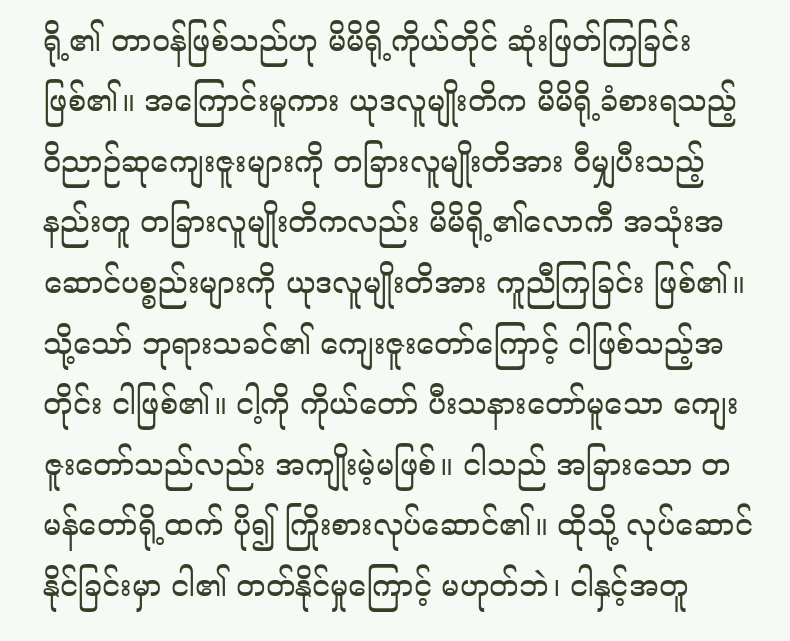ရို့၏ တာဝန်ဖြစ်သည်ဟု မိမိရို့ကိုယ်တိုင် ဆုံးဖြတ်ကြခြင်း ဖြစ်၏။ အကြောင်းမူကား ယုဒလူမျိုးတိက မိမိရို့ခံစားရသည့် ဝိညာဉ်ဆုကျေးဇူးများကို တခြားလူမျိုးတိအား ဝီမျှပီးသည့်နည်းတူ တခြားလူမျိုးတိကလည်း မိမိရို့၏လောကီ အသုံးအဆောင်ပစ္စည်းများကို ယုဒလူမျိုးတိအား ကူညီကြခြင်း ဖြစ်၏။
သို့သော် ဘုရားသခင်၏ ကျေးဇူးတော်ကြောင့် ငါဖြစ်သည့်အတိုင်း ငါဖြစ်၏။ ငါ့ကို ကိုယ်တော် ပီးသနားတော်မူသော ကျေးဇူးတော်သည်လည်း အကျိုးမဲ့မဖြစ်။ ငါသည် အခြားသော တမန်တော်ရို့ထက် ပို၍ ကြိုးစားလုပ်ဆောင်၏။ ထိုသို့ လုပ်ဆောင်နိုင်ခြင်းမှာ ငါ၏ တတ်နိုင်မှုကြောင့် မဟုတ်ဘဲ၊ ငါနှင့်အတူ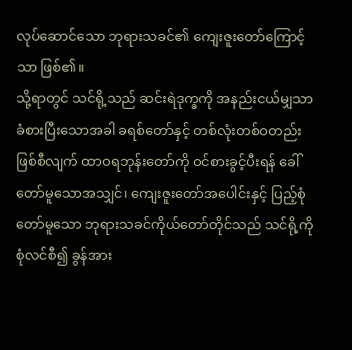လုပ်ဆောင်သော ဘုရားသခင်၏ ကျေးဇူးတော်ကြောင့်သာ ဖြစ်၏။
သို့ရာတွင် သင်ရို့သည် ဆင်းရဲဒုက္ခကို အနည်းငယ်မျှသာ ခံစားပြီးသောအခါ ခရစ်တော်နှင့် တစ်လုံးတစ်ဝတည်း ဖြစ်စီလျက် ထာဝရဘုန်းတော်ကို ဝင်စားခွင့်ပီးရန် ခေါ်တော်မူသောအသျှင်၊ ကျေးဇူးတော်အပေါင်းနှင့် ပြည့်စုံတော်မူသော ဘုရားသခင်ကိုယ်တော်တိုင်သည် သင်ရို့ကို စုံလင်စီ၍ ခွန်အား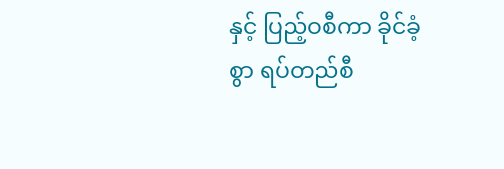နှင့် ပြည့်ဝစီကာ ခိုင်ခံ့စွာ ရပ်တည်စီ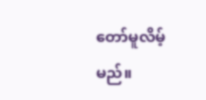တော်မူလိမ့်မည်။